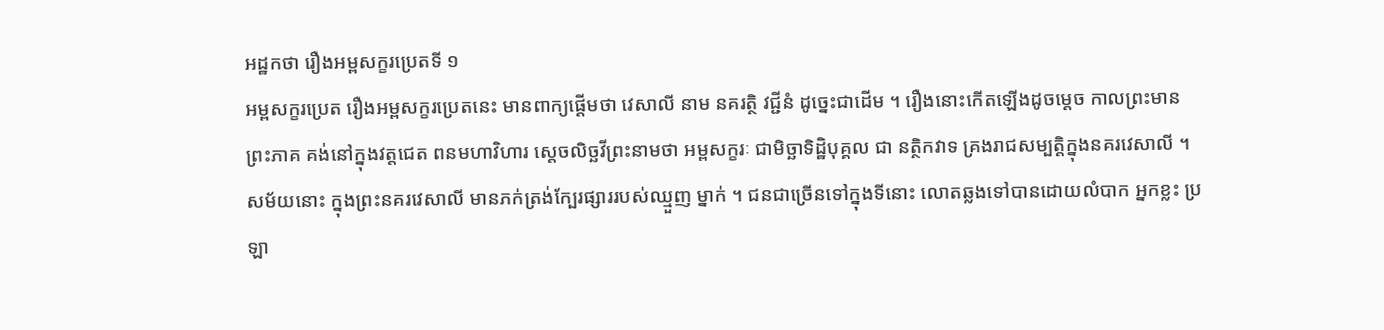អដ្ឋកថា រឿងអម្ពសក្ខរប្រេតទី ១
អម្ពសក្ខរប្រេត រឿងអម្ពសក្ខរប្រេតនេះ មានពាក្យផ្តើមថា វេសាលី នាម នគរត្ថិ វជ្ជីនំ ដូច្នេះជាដើម ។ រឿងនោះកើតឡើងដូចម្តេច កាលព្រះមានព្រះភាគ គង់នៅក្នុងវត្តជេត ពនមហាវិហារ ស្តេចលិច្ឆវីព្រះនាមថា អម្ពសក្ខរៈ ជាមិច្ឆាទិដ្ឋិបុគ្គល ជា នត្ថិកវាទ គ្រងរាជសម្បត្តិក្នុងនគរវេសាលី ។ សម័យនោះ ក្នុងព្រះនគរវេសាលី មានភក់ត្រង់ក្បែរផ្សាររបស់ឈ្មួញ ម្នាក់ ។ ជនជាច្រើនទៅក្នុងទីនោះ លោតឆ្លងទៅបានដោយលំបាក អ្នកខ្លះ ប្រឡា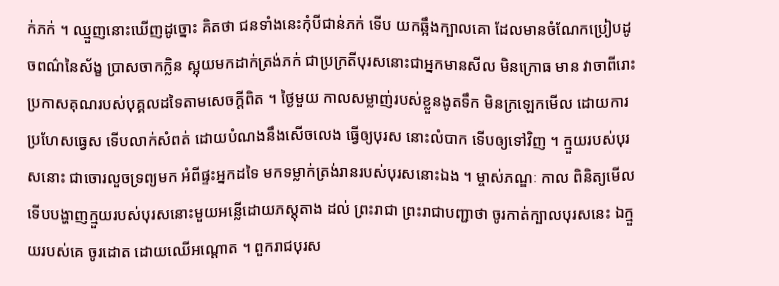ក់ភក់ ។ ឈ្មួញនោះឃើញដូច្នោះ គិតថា ជនទាំងនេះកុំបីជាន់ភក់ ទើប យកឆ្អឹងក្បាលគោ ដែលមានចំណែកប្រៀបដូចពណ៌នៃស័ង្ខ ប្រាសចាកក្លិន ស្អុយមកដាក់ត្រង់ភក់ ជាប្រក្រតីបុរសនោះជាអ្នកមានសីល មិនក្រោធ មាន វាចាពីរោះ ប្រកាសគុណរបស់បុគ្គលដទៃតាមសេចក្តីពិត ។ ថ្ងៃមួយ កាលសម្លាញ់របស់ខ្លួនងូតទឹក មិនក្រឡេកមើល ដោយការ ប្រហែសធ្វេស ទើបលាក់សំពត់ ដោយបំណងនឹងសើចលេង ធ្វើឲ្យបុរស នោះលំបាក ទើបឲ្យទៅវិញ ។ ក្មួយរបស់បុរសនោះ ជាចោរលួចទ្រព្យមក អំពីផ្ទះអ្នកដទៃ មកទម្លាក់ត្រង់រានរបស់បុរសនោះឯង ។ ម្ចាស់ភណ្ឌៈ កាល ពិនិត្យមើល ទើបបង្ហាញក្មួយរបស់បុរសនោះមួយអន្លើដោយភស្តុតាង ដល់ ព្រះរាជា ព្រះរាជាបញ្ជាថា ចូរកាត់ក្បាលបុរសនេះ ឯក្មួយរបស់គេ ចូរដោត ដោយឈើអណ្តោត ។ ពួករាជបុរស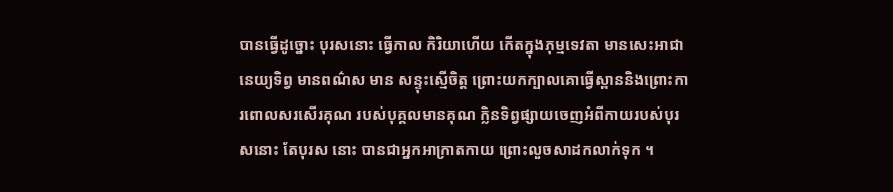បានធ្វើដូច្នោះ បុរសនោះ ធ្វើកាល កិរិយាហើយ កើតក្នុងភុម្មទេវតា មានសេះអាជានេយ្យទិព្វ មានពណ៌ស មាន សន្ទុះស្មើចិត្ត ព្រោះយកក្បាលគោធ្វើស្ពាននិងព្រោះការពោលសរសើរគុណ របស់បុគ្គលមានគុណ ក្លិនទិព្វផ្សាយចេញអំពីកាយរបស់បុរសនោះ តែបុរស នោះ បានជាអ្នកអាក្រាតកាយ ព្រោះលួចសាដកលាក់ទុក ។